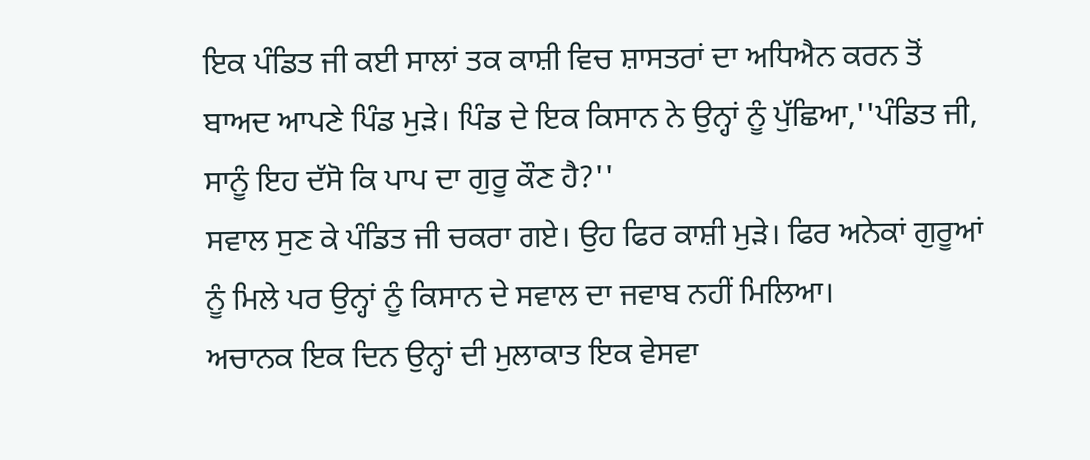ਇਕ ਪੰਡਿਤ ਜੀ ਕਈ ਸਾਲਾਂ ਤਕ ਕਾਸ਼ੀ ਵਿਚ ਸ਼ਾਸਤਰਾਂ ਦਾ ਅਧਿਐਨ ਕਰਨ ਤੋਂ ਬਾਅਦ ਆਪਣੇ ਪਿੰਡ ਮੁੜੇ। ਪਿੰਡ ਦੇ ਇਕ ਕਿਸਾਨ ਨੇ ਉਨ੍ਹਾਂ ਨੂੰ ਪੁੱਛਿਆ,''ਪੰਡਿਤ ਜੀ, ਸਾਨੂੰ ਇਹ ਦੱਸੋ ਕਿ ਪਾਪ ਦਾ ਗੁਰੂ ਕੌਣ ਹੈ?''
ਸਵਾਲ ਸੁਣ ਕੇ ਪੰਡਿਤ ਜੀ ਚਕਰਾ ਗਏ। ਉਹ ਫਿਰ ਕਾਸ਼ੀ ਮੁੜੇ। ਫਿਰ ਅਨੇਕਾਂ ਗੁਰੂਆਂ ਨੂੰ ਮਿਲੇ ਪਰ ਉਨ੍ਹਾਂ ਨੂੰ ਕਿਸਾਨ ਦੇ ਸਵਾਲ ਦਾ ਜਵਾਬ ਨਹੀਂ ਮਿਲਿਆ।
ਅਚਾਨਕ ਇਕ ਦਿਨ ਉਨ੍ਹਾਂ ਦੀ ਮੁਲਾਕਾਤ ਇਕ ਵੇਸਵਾ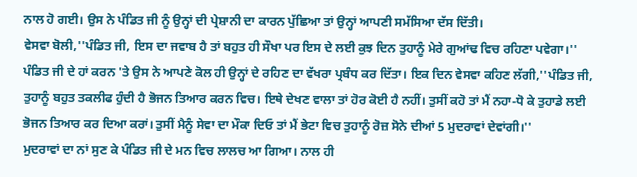ਨਾਲ ਹੋ ਗਈ। ਉਸ ਨੇ ਪੰਡਿਤ ਜੀ ਨੂੰ ਉਨ੍ਹਾਂ ਦੀ ਪ੍ਰੇਸ਼ਾਨੀ ਦਾ ਕਾਰਨ ਪੁੱਛਿਆ ਤਾਂ ਉਨ੍ਹਾਂ ਆਪਣੀ ਸਮੱਸਿਆ ਦੱਸ ਦਿੱਤੀ।
ਵੇਸਵਾ ਬੋਲੀ,''ਪੰਡਿਤ ਜੀ, ਇਸ ਦਾ ਜਵਾਬ ਹੈ ਤਾਂ ਬਹੁਤ ਹੀ ਸੌਖਾ ਪਰ ਇਸ ਦੇ ਲਈ ਕੁਝ ਦਿਨ ਤੁਹਾਨੂੰ ਮੇਰੇ ਗੁਆਂਢ ਵਿਚ ਰਹਿਣਾ ਪਵੇਗਾ।''
ਪੰਡਿਤ ਜੀ ਦੇ ਹਾਂ ਕਰਨ 'ਤੇ ਉਸ ਨੇ ਆਪਣੇ ਕੋਲ ਹੀ ਉਨ੍ਹਾਂ ਦੇ ਰਹਿਣ ਦਾ ਵੱਖਰਾ ਪ੍ਰਬੰਧ ਕਰ ਦਿੱਤਾ। ਇਕ ਦਿਨ ਵੇਸਵਾ ਕਹਿਣ ਲੱਗੀ,''ਪੰਡਿਤ ਜੀ, ਤੁਹਾਨੂੰ ਬਹੁਤ ਤਕਲੀਫ ਹੁੰਦੀ ਹੈ ਭੋਜਨ ਤਿਆਰ ਕਰਨ ਵਿਚ। ਇਥੇ ਦੇਖਣ ਵਾਲਾ ਤਾਂ ਹੋਰ ਕੋਈ ਹੈ ਨਹੀਂ। ਤੁਸੀਂ ਕਹੋ ਤਾਂ ਮੈਂ ਨਹਾ-ਧੋ ਕੇ ਤੁਹਾਡੇ ਲਈ ਭੋਜਨ ਤਿਆਰ ਕਰ ਦਿਆ ਕਰਾਂ। ਤੁਸੀਂ ਮੈਨੂੰ ਸੇਵਾ ਦਾ ਮੌਕਾ ਦਿਓ ਤਾਂ ਮੈਂ ਭੇਟਾ ਵਿਚ ਤੁਹਾਨੂੰ ਰੋਜ਼ ਸੋਨੇ ਦੀਆਂ 5 ਮੁਦਰਾਵਾਂ ਦੇਵਾਂਗੀ।''
ਮੁਦਰਾਵਾਂ ਦਾ ਨਾਂ ਸੁਣ ਕੇ ਪੰਡਿਤ ਜੀ ਦੇ ਮਨ ਵਿਚ ਲਾਲਚ ਆ ਗਿਆ। ਨਾਲ ਹੀ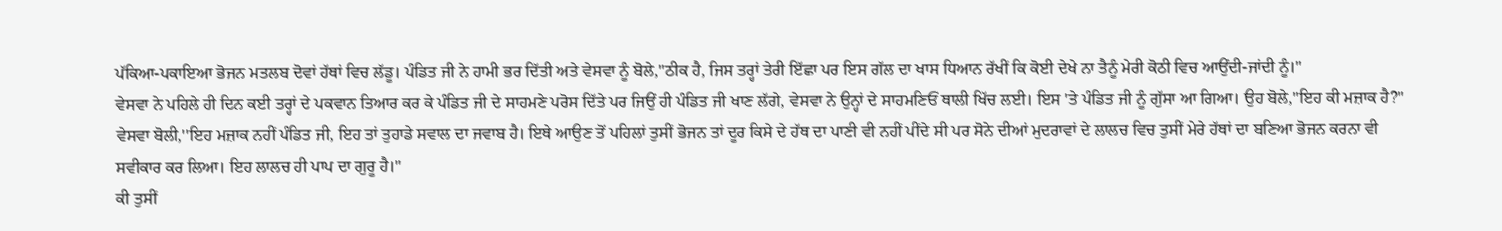ਪੱਕਿਆ-ਪਕਾਇਆ ਭੋਜਨ ਮਤਲਬ ਦੋਵਾਂ ਹੱਥਾਂ ਵਿਚ ਲੱਡੂ। ਪੰਡਿਤ ਜੀ ਨੇ ਹਾਮੀ ਭਰ ਦਿੱਤੀ ਅਤੇ ਵੇਸਵਾ ਨੂੰ ਬੋਲੇ,''ਠੀਕ ਹੈ, ਜਿਸ ਤਰ੍ਹਾਂ ਤੇਰੀ ਇੱਛਾ ਪਰ ਇਸ ਗੱਲ ਦਾ ਖਾਸ ਧਿਆਨ ਰੱਖੀਂ ਕਿ ਕੋਈ ਦੇਖੇ ਨਾ ਤੈਨੂੰ ਮੇਰੀ ਕੋਠੀ ਵਿਚ ਆਉਂਦੀ-ਜਾਂਦੀ ਨੂੰ।''
ਵੇਸਵਾ ਨੇ ਪਹਿਲੇ ਹੀ ਦਿਨ ਕਈ ਤਰ੍ਹਾਂ ਦੇ ਪਕਵਾਨ ਤਿਆਰ ਕਰ ਕੇ ਪੰਡਿਤ ਜੀ ਦੇ ਸਾਹਮਣੇ ਪਰੋਸ ਦਿੱਤੇ ਪਰ ਜਿਉਂ ਹੀ ਪੰਡਿਤ ਜੀ ਖਾਣ ਲੱਗੇ, ਵੇਸਵਾ ਨੇ ਉਨ੍ਹਾਂ ਦੇ ਸਾਹਮਣਿਓਂ ਥਾਲੀ ਖਿੱਚ ਲਈ। ਇਸ 'ਤੇ ਪੰਡਿਤ ਜੀ ਨੂੰ ਗੁੱਸਾ ਆ ਗਿਆ। ਉਹ ਬੋਲੇ,''ਇਹ ਕੀ ਮਜ਼ਾਕ ਹੈ?''
ਵੇਸਵਾ ਬੋਲੀ,''ਇਹ ਮਜ਼ਾਕ ਨਹੀਂ ਪੰਡਿਤ ਜੀ, ਇਹ ਤਾਂ ਤੁਹਾਡੇ ਸਵਾਲ ਦਾ ਜਵਾਬ ਹੈ। ਇਥੇ ਆਉਣ ਤੋਂ ਪਹਿਲਾਂ ਤੁਸੀਂ ਭੋਜਨ ਤਾਂ ਦੂਰ ਕਿਸੇ ਦੇ ਹੱਥ ਦਾ ਪਾਣੀ ਵੀ ਨਹੀਂ ਪੀਂਦੇ ਸੀ ਪਰ ਸੋਨੇ ਦੀਆਂ ਮੁਦਰਾਵਾਂ ਦੇ ਲਾਲਚ ਵਿਚ ਤੁਸੀਂ ਮੇਰੇ ਹੱਥਾਂ ਦਾ ਬਣਿਆ ਭੋਜਨ ਕਰਨਾ ਵੀ ਸਵੀਕਾਰ ਕਰ ਲਿਆ। ਇਹ ਲਾਲਚ ਹੀ ਪਾਪ ਦਾ ਗੁਰੂ ਹੈ।''
ਕੀ ਤੁਸੀਂ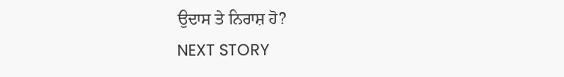ਉਦਾਸ ਤੇ ਨਿਰਾਸ਼ ਹੋ?
NEXT STORY